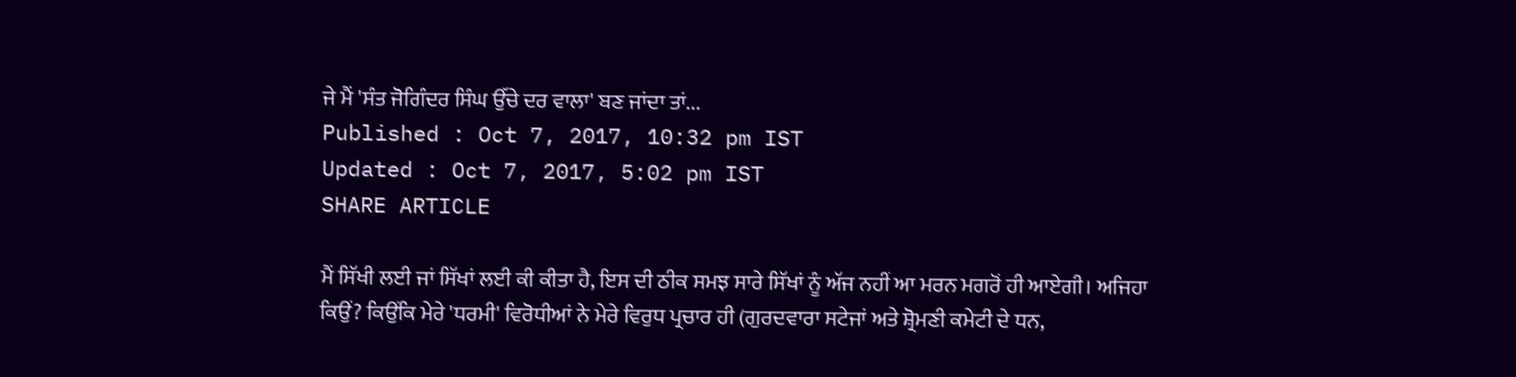ਜੇ ਮੈਂ 'ਸੰਤ ਜੋਗਿੰਦਰ ਸਿੰਘ ਉੱਚੇ ਦਰ ਵਾਲਾ' ਬਣ ਜਾਂਦਾ ਤਾਂ...
Published : Oct 7, 2017, 10:32 pm IST
Updated : Oct 7, 2017, 5:02 pm IST
SHARE ARTICLE

ਮੈਂ ਸਿੱਖੀ ਲਈ ਜਾਂ ਸਿੱਖਾਂ ਲਈ ਕੀ ਕੀਤਾ ਹੈ, ਇਸ ਦੀ ਠੀਕ ਸਮਝ ਸਾਰੇ ਸਿੱਖਾਂ ਨੂੰ ਅੱਜ ਨਹੀਂ ਆ ਮਰਨ ਮਗਰੋਂ ਹੀ ਆਏਗੀ। ਅਜਿਹਾ ਕਿਉਂ? ਕਿਉਂਕਿ ਮੇਰੇ 'ਧਰਮੀ' ਵਿਰੋਧੀਆਂ ਨੇ ਮੇਰੇ ਵਿਰੁਧ ਪ੍ਰਚਾਰ ਹੀ (ਗੁਰਦਵਾਰਾ ਸਟੇਜਾਂ ਅਤੇ ਸ਼੍ਰੋਮਣੀ ਕਮੇਟੀ ਦੇ ਧਨ,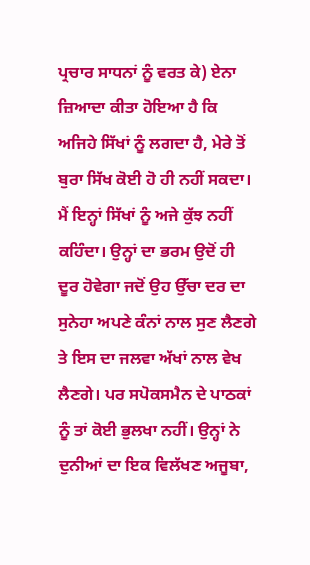ਪ੍ਰਚਾਰ ਸਾਧਨਾਂ ਨੂੰ ਵਰਤ ਕੇ) ਏਨਾ ਜ਼ਿਆਦਾ ਕੀਤਾ ਹੋਇਆ ਹੈ ਕਿ ਅਜਿਹੇ ਸਿੱਖਾਂ ਨੂੰ ਲਗਦਾ ਹੈ, ਮੇਰੇ ਤੋਂ ਬੁਰਾ ਸਿੱਖ ਕੋਈ ਹੋ ਹੀ ਨਹੀਂ ਸਕਦਾ। ਮੈਂ ਇਨ੍ਹਾਂ ਸਿੱਖਾਂ ਨੂੰ ਅਜੇ ਕੁੱਝ ਨਹੀਂ ਕਹਿੰਦਾ। ਉਨ੍ਹਾਂ ਦਾ ਭਰਮ ਉਦੋਂ ਹੀ ਦੂਰ ਹੋਵੇਗਾ ਜਦੋਂ ਉਹ ਉੱਚਾ ਦਰ ਦਾ ਸੁਨੇਹਾ ਅਪਣੇ ਕੰਨਾਂ ਨਾਲ ਸੁਣ ਲੈਣਗੇ ਤੇ ਇਸ ਦਾ ਜਲਵਾ ਅੱਖਾਂ ਨਾਲ ਵੇਖ ਲੈਣਗੇ। ਪਰ ਸਪੋਕਸਮੈਨ ਦੇ ਪਾਠਕਾਂ ਨੂੰ ਤਾਂ ਕੋਈ ਭੁਲਖਾ ਨਹੀਂ। ਉਨ੍ਹਾਂ ਨੇ ਦੁਨੀਆਂ ਦਾ ਇਕ ਵਿਲੱਖਣ ਅਜੂਬਾ,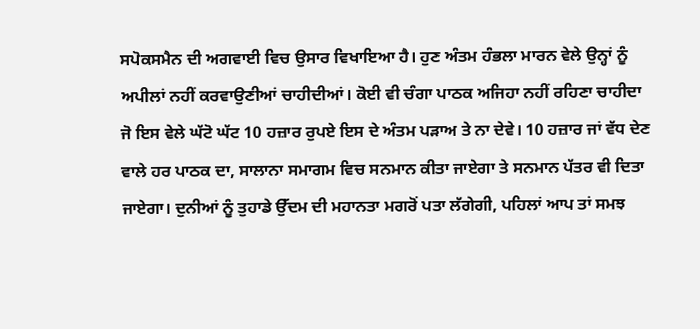ਸਪੋਕਸਮੈਨ ਦੀ ਅਗਵਾਈ ਵਿਚ ਉਸਾਰ ਵਿਖਾਇਆ ਹੈ। ਹੁਣ ਅੰਤਮ ਹੰਭਲਾ ਮਾਰਨ ਵੇਲੇ ਉਨ੍ਹਾਂ ਨੂੰ ਅਪੀਲਾਂ ਨਹੀਂ ਕਰਵਾਉਣੀਆਂ ਚਾਹੀਦੀਆਂ। ਕੋਈ ਵੀ ਚੰਗਾ ਪਾਠਕ ਅਜਿਹਾ ਨਹੀਂ ਰਹਿਣਾ ਚਾਹੀਦਾ ਜੋ ਇਸ ਵੇਲੇ ਘੱਟੋ ਘੱਟ 10 ਹਜ਼ਾਰ ਰੁਪਏ ਇਸ ਦੇ ਅੰਤਮ ਪੜਾਅ ਤੇ ਨਾ ਦੇਵੇ। 10 ਹਜ਼ਾਰ ਜਾਂ ਵੱਧ ਦੇਣ ਵਾਲੇ ਹਰ ਪਾਠਕ ਦਾ, ਸਾਲਾਨਾ ਸਮਾਗਮ ਵਿਚ ਸਨਮਾਨ ਕੀਤਾ ਜਾਏਗਾ ਤੇ ਸਨਮਾਨ ਪੱਤਰ ਵੀ ਦਿਤਾ ਜਾਏਗਾ। ਦੁਨੀਆਂ ਨੂੰ ਤੁਹਾਡੇ ਉੱਦਮ ਦੀ ਮਹਾਨਤਾ ਮਗਰੋਂ ਪਤਾ ਲੱਗੇਗੀ, ਪਹਿਲਾਂ ਆਪ ਤਾਂ ਸਮਝ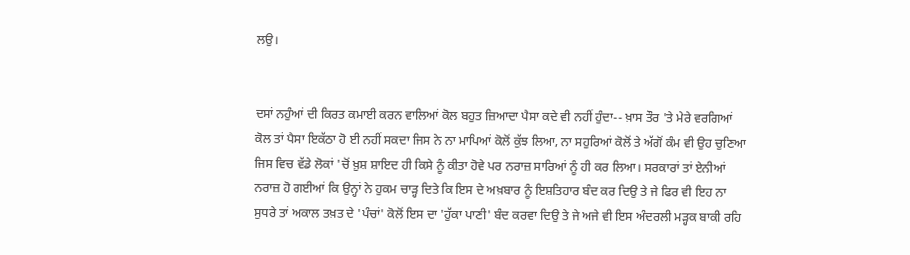ਲਉ।


ਦਸਾਂ ਨਹੁੰਆਂ ਦੀ ਕਿਰਤ ਕਮਾਈ ਕਰਨ ਵਾਲਿਆਂ ਕੋਲ ਬਹੁਤ ਜ਼ਿਆਦਾ ਪੈਸਾ ਕਦੇ ਵੀ ਨਹੀਂ ਹੁੰਦਾ-- ਖ਼ਾਸ ਤੌਰ 'ਤੇ ਮੇਰੇ ਵਰਗਿਆਂ ਕੋਲ ਤਾਂ ਪੈਸਾ ਇਕੱਠਾ ਹੋ ਈ ਨਹੀਂ ਸਕਦਾ ਜਿਸ ਨੇ ਨਾ ਮਾਪਿਆਂ ਕੋਲੋਂ ਕੁੱਝ ਲਿਆ, ਨਾ ਸਹੁਰਿਆਂ ਕੋਲੋਂ ਤੇ ਅੱਗੋਂ ਕੰਮ ਵੀ ਉਹ ਚੁਣਿਆ ਜਿਸ ਵਿਚ ਵੱਡੇ ਲੋਕਾਂ 'ਚੋਂ ਖ਼ੁਸ਼ ਸ਼ਾਇਦ ਹੀ ਕਿਸੇ ਨੂੰ ਕੀਤਾ ਹੋਵੇ ਪਰ ਨਰਾਜ਼ ਸਾਰਿਆਂ ਨੂੰ ਹੀ ਕਰ ਲਿਆ। ਸਰਕਾਰਾਂ ਤਾਂ ਏਨੀਆਂ ਨਰਾਜ਼ ਹੋ ਗਈਆਂ ਕਿ ਉਨ੍ਹਾਂ ਨੇ ਹੁਕਮ ਚਾੜ੍ਹ ਦਿਤੇ ਕਿ ਇਸ ਦੇ ਅਖ਼ਬਾਰ ਨੂੰ ਇਸ਼ਤਿਹਾਰ ਬੰਦ ਕਰ ਦਿਉ ਤੇ ਜੇ ਫਿਰ ਵੀ ਇਹ ਨਾ ਸੁਧਰੇ ਤਾਂ ਅਕਾਲ ਤਖ਼ਤ ਦੇ 'ਪੰਚਾਂ' ਕੋਲੋਂ ਇਸ ਦਾ 'ਹੁੱਕਾ ਪਾਣੀ' ਬੰਦ ਕਰਵਾ ਦਿਉ ਤੇ ਜੇ ਅਜੇ ਵੀ ਇਸ ਅੰਦਰਲੀ ਮੜ੍ਹਕ ਬਾਕੀ ਰਹਿ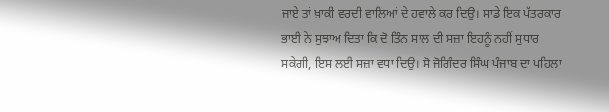ਜਾਏ ਤਾਂ ਖ਼ਾਕੀ ਵਰਦੀ ਵਾਲਿਆਂ ਦੇ ਹਵਾਲੇ ਕਰ ਦਿਉ। ਸਾਡੇ ਇਕ ਪੱਤਰਕਾਰ ਭਾਈ ਨੇ ਸੁਝਾਅ ਦਿਤਾ ਕਿ ਦੋ ਤਿੰਨ ਸਾਲ ਦੀ ਸਜ਼ਾ ਇਹਨੂੰ ਨਹੀਂ ਸੁਧਾਰ ਸਕੇਗੀ, ਇਸ ਲਈ ਸਜ਼ਾ ਵਧਾ ਦਿਉ। ਸੋ ਜੋਗਿੰਦਰ ਸਿੰਘ ਪੰਜਾਬ ਦਾ ਪਹਿਲਾ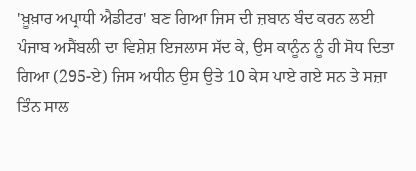'ਖ਼ੂਖ਼ਾਰ ਅਪ੍ਰਾਧੀ ਐਡੀਟਰ' ਬਣ ਗਿਆ ਜਿਸ ਦੀ ਜ਼ਬਾਨ ਬੰਦ ਕਰਨ ਲਈ ਪੰਜਾਬ ਅਸੈਂਬਲੀ ਦਾ ਵਿਸ਼ੇਸ਼ ਇਜਲਾਸ ਸੱਦ ਕੇ, ਉਸ ਕਾਨੂੰਨ ਨੂੰ ਹੀ ਸੋਧ ਦਿਤਾ ਗਿਆ (295-ਏ) ਜਿਸ ਅਧੀਨ ਉਸ ਉਤੇ 10 ਕੇਸ ਪਾਏ ਗਏ ਸਨ ਤੇ ਸਜ਼ਾ ਤਿੰਨ ਸਾਲ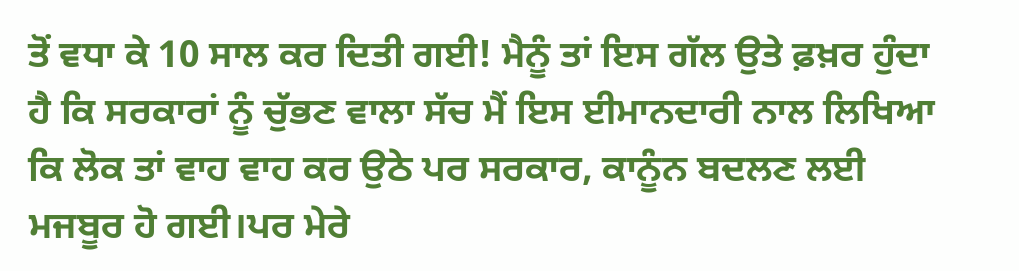ਤੋਂ ਵਧਾ ਕੇ 10 ਸਾਲ ਕਰ ਦਿਤੀ ਗਈ! ਮੈਨੂੰ ਤਾਂ ਇਸ ਗੱਲ ਉਤੇ ਫ਼ਖ਼ਰ ਹੁੰਦਾ ਹੈ ਕਿ ਸਰਕਾਰਾਂ ਨੂੰ ਚੁੱਭਣ ਵਾਲਾ ਸੱਚ ਮੈਂ ਇਸ ਈਮਾਨਦਾਰੀ ਨਾਲ ਲਿਖਿਆ ਕਿ ਲੋਕ ਤਾਂ ਵਾਹ ਵਾਹ ਕਰ ਉਠੇ ਪਰ ਸਰਕਾਰ, ਕਾਨੂੰਨ ਬਦਲਣ ਲਈ ਮਜਬੂਰ ਹੋ ਗਈ।ਪਰ ਮੇਰੇ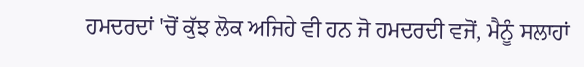ਹਮਦਰਦਾਂ 'ਚੋਂ ਕੁੱਝ ਲੋਕ ਅਜਿਹੇ ਵੀ ਹਨ ਜੋ ਹਮਦਰਦੀ ਵਜੋਂ, ਮੈਨੂੰ ਸਲਾਹਾਂ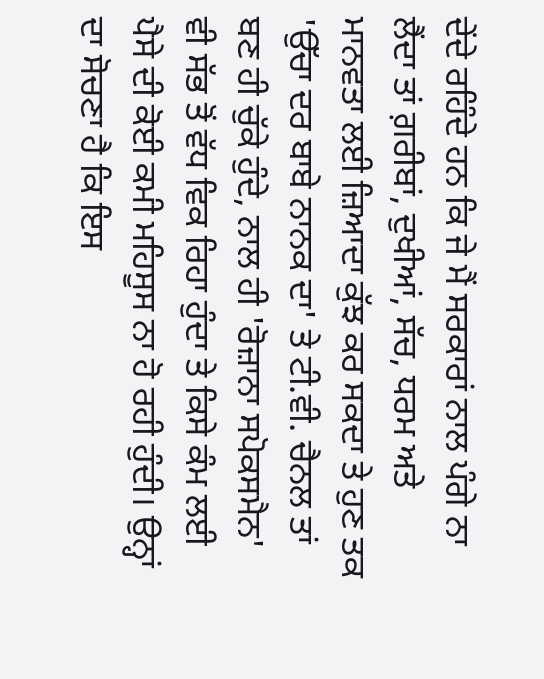ਦੇਂਦੇ ਰਹਿੰਦੇ ਹਨ ਕਿ ਜੇ ਮੈਂ ਸਰਕਾਰਾਂ ਨਾਲ ਪੰਗੇ ਨਾ ਲੈਂਦਾ ਤਾਂ ਗ਼ਰੀਬਾਂ, ਦੁਖੀਆਂ, ਸੱਚ, ਧਰਮ ਅਤੇ ਮਾਨਵਤਾ ਲਈ ਜ਼ਿਆਦਾ ਕੁੱਝ ਕਰ ਸਕਦਾ ਤੇ ਹੁਣ ਤਕ 'ਉੱਚਾ ਦਰ ਬਾਬੇ ਨਾਨਕ ਦਾ' ਤੇ ਟੀ.ਵੀ. ਚੈਨਲ ਤਾਂ ਬਣ ਹੀ ਚੁੱਕੇ ਹੁੰਦੇ, ਨਾਲ ਹੀ 'ਰੋਜ਼ਾਨਾ ਸਪੋਕਸਮੈਨ' ਵੀ ਸੱਭ ਤੋਂ ਵੱਧ ਵਿਕ ਰਿਹਾ ਹੁੰਦਾ ਤੇ ਕਿਸੇ ਕੰਮ ਲਈ ਪੈਸੇ ਦੀ ਕੋਈ ਕਮੀ ਮਹਿਸੂਸ ਨਾ ਹੋ ਰਹੀ ਹੁੰਦੀ। ਉਨ੍ਹਾਂ ਦਾ ਸੋਚਣਾ ਹੈ ਕਿ ਇਸ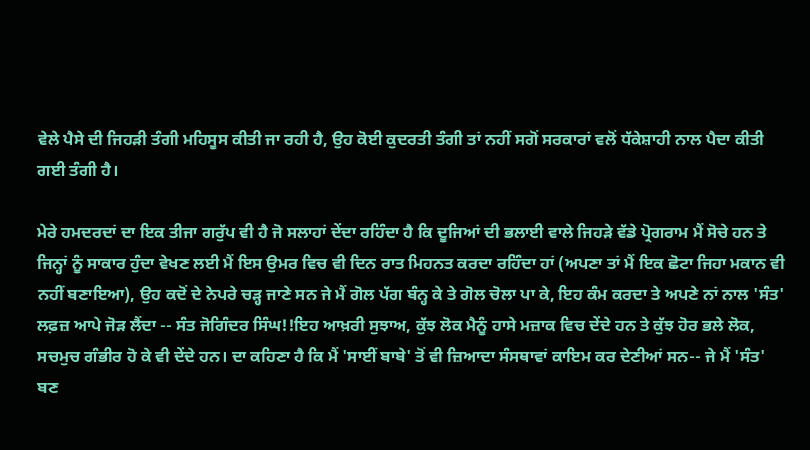ਵੇਲੇ ਪੈਸੇ ਦੀ ਜਿਹੜੀ ਤੰਗੀ ਮਹਿਸੂਸ ਕੀਤੀ ਜਾ ਰਹੀ ਹੈ, ਉਹ ਕੋਈ ਕੁਦਰਤੀ ਤੰਗੀ ਤਾਂ ਨਹੀਂ ਸਗੋਂ ਸਰਕਾਰਾਂ ਵਲੋਂ ਧੱਕੇਸ਼ਾਹੀ ਨਾਲ ਪੈਦਾ ਕੀਤੀ ਗਈ ਤੰਗੀ ਹੈ।

ਮੇਰੇ ਹਮਦਰਦਾਂ ਦਾ ਇਕ ਤੀਜਾ ਗਰੁੱਪ ਵੀ ਹੈ ਜੋ ਸਲਾਹਾਂ ਦੇਂਦਾ ਰਹਿੰਦਾ ਹੈ ਕਿ ਦੂਜਿਆਂ ਦੀ ਭਲਾਈ ਵਾਲੇ ਜਿਹੜੇ ਵੱਡੇ ਪ੍ਰੋਗਰਾਮ ਮੈਂ ਸੋਚੇ ਹਨ ਤੇ ਜਿਨ੍ਹਾਂ ਨੂੰ ਸਾਕਾਰ ਹੁੰਦਾ ਵੇਖਣ ਲਈ ਮੈਂ ਇਸ ਉਮਰ ਵਿਚ ਵੀ ਦਿਨ ਰਾਤ ਮਿਹਨਤ ਕਰਦਾ ਰਹਿੰਦਾ ਹਾਂ (ਅਪਣਾ ਤਾਂ ਮੈਂ ਇਕ ਛੋਟਾ ਜਿਹਾ ਮਕਾਨ ਵੀ ਨਹੀਂ ਬਣਾਇਆ), ਉਹ ਕਦੋਂ ਦੇ ਨੇਪਰੇ ਚੜ੍ਹ ਜਾਣੇ ਸਨ ਜੇ ਮੈਂ ਗੋਲ ਪੱਗ ਬੰਨ੍ਹ ਕੇ ਤੇ ਗੋਲ ਚੋਲਾ ਪਾ ਕੇ, ਇਹ ਕੰਮ ਕਰਦਾ ਤੇ ਅਪਣੇ ਨਾਂ ਨਾਲ 'ਸੰਤ' ਲਫ਼ਜ਼ ਆਪੇ ਜੋੜ ਲੈਂਦਾ -- ਸੰਤ ਜੋਗਿੰਦਰ ਸਿੰਘ!!ਇਹ ਆਖ਼ਰੀ ਸੁਝਾਅ, ਕੁੱਝ ਲੋਕ ਮੈਨੂੰ ਹਾਸੇ ਮਜ਼ਾਕ ਵਿਚ ਦੇਂਦੇ ਹਨ ਤੇ ਕੁੱਝ ਹੋਰ ਭਲੇ ਲੋਕ, ਸਚਮੁਚ ਗੰਭੀਰ ਹੋ ਕੇ ਵੀ ਦੇਂਦੇ ਹਨ। ਦਾ ਕਹਿਣਾ ਹੈ ਕਿ ਮੈਂ 'ਸਾਈਂ ਬਾਬੇ' ਤੋਂ ਵੀ ਜ਼ਿਆਦਾ ਸੰਸਥਾਵਾਂ ਕਾਇਮ ਕਰ ਦੇਣੀਆਂ ਸਨ-- ਜੇ ਮੈਂ 'ਸੰਤ' ਬਣ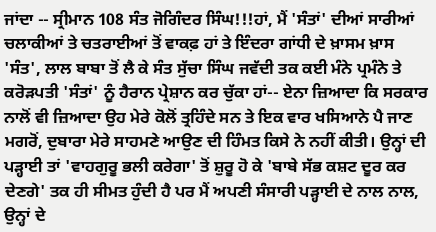ਜਾਂਦਾ -- ਸ੍ਰੀਮਾਨ 108 ਸੰਤ ਜੋਗਿੰਦਰ ਸਿੰਘ!!!ਹਾਂ, ਮੈਂ 'ਸੰਤਾਂ' ਦੀਆਂ ਸਾਰੀਆਂ ਚਲਾਕੀਆਂ ਤੇ ਚਤਰਾਈਆਂ ਤੋਂ ਵਾਕਫ਼ ਹਾਂ ਤੇ ਇੰਦਰਾ ਗਾਂਧੀ ਦੇ ਖ਼ਾਸਮ ਖ਼ਾਸ 'ਸੰਤ', ਲਾਲ ਬਾਬਾ ਤੋਂ ਲੈ ਕੇ ਸੰਤ ਸੁੱਚਾ ਸਿੰਘ ਜਵੱਦੀ ਤਕ ਕਈ ਮੰਨੇ ਪ੍ਰਮੰਨੇ ਤੇ ਕਰੋੜਪਤੀ 'ਸੰਤਾਂ' ਨੂੰ ਹੈਰਾਨ ਪ੍ਰੇਸ਼ਾਨ ਕਰ ਚੁੱਕਾ ਹਾਂ-- ਏਨਾ ਜ਼ਿਆਦਾ ਕਿ ਸਰਕਾਰ ਨਾਲੋਂ ਵੀ ਜ਼ਿਆਦਾ ਉਹ ਮੇਰੇ ਕੋਲੋਂ ਤ੍ਰਹਿੰਦੇ ਸਨ ਤੇ ਇਕ ਵਾਰ ਖਸਿਆਨੇ ਪੈ ਜਾਣ ਮਗਰੋਂ, ਦੁਬਾਰਾ ਮੇਰੇ ਸਾਹਮਣੇ ਆਉਣ ਦੀ ਹਿੰਮਤ ਕਿਸੇ ਨੇ ਨਹੀਂ ਕੀਤੀ। ਉਨ੍ਹਾਂ ਦੀ ਪੜ੍ਹਾਈ ਤਾਂ 'ਵਾਹਗੁਰੂ ਭਲੀ ਕਰੇਗਾ' ਤੋਂ ਸ਼ੁਰੂ ਹੋ ਕੇ 'ਬਾਬੇ ਸੱਭ ਕਸ਼ਟ ਦੂਰ ਕਰ ਦੇਣਗੇ' ਤਕ ਹੀ ਸੀਮਤ ਹੁੰਦੀ ਹੈ ਪਰ ਮੈਂ ਅਪਣੀ ਸੰਸਾਰੀ ਪੜ੍ਹਾਈ ਦੇ ਨਾਲ ਨਾਲ, ਉਨ੍ਹਾਂ ਦੇ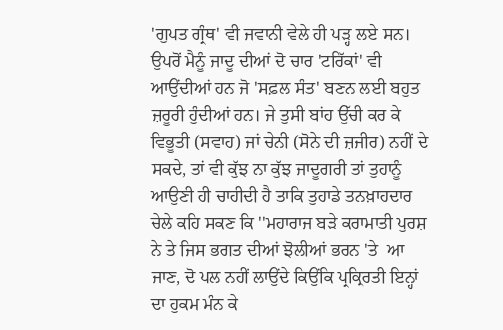'ਗੁਪਤ ਗ੍ਰੰਥ' ਵੀ ਜਵਾਨੀ ਵੇਲੇ ਹੀ ਪੜ੍ਹ ਲਏ ਸਨ। ਉਪਰੋਂ ਮੈਨੂੰ ਜਾਦੂ ਦੀਆਂ ਦੋ ਚਾਰ 'ਟਰਿੱਕਾਂ' ਵੀ ਆਉਂਦੀਆਂ ਹਨ ਜੋ 'ਸਫ਼ਲ ਸੰਤ' ਬਣਨ ਲਈ ਬਹੁਤ ਜ਼ਰੂਰੀ ਹੁੰਦੀਆਂ ਹਨ। ਜੇ ਤੁਸੀ ਬਾਂਹ ਉੱਚੀ ਕਰ ਕੇ ਵਿਭੂਤੀ (ਸਵਾਹ) ਜਾਂ ਚੇਨੀ (ਸੋਨੇ ਦੀ ਜ਼ਜੀਰ) ਨਹੀਂ ਦੇ ਸਕਦੇ, ਤਾਂ ਵੀ ਕੁੱਝ ਨਾ ਕੁੱਝ ਜਾਦੂਗਰੀ ਤਾਂ ਤੁਹਾਨੂੰ ਆਉਣੀ ਹੀ ਚਾਹੀਦੀ ਹੈ ਤਾਕਿ ਤੁਹਾਡੇ ਤਨਖ਼ਾਹਦਾਰ ਚੇਲੇ ਕਹਿ ਸਕਣ ਕਿ ''ਮਹਾਰਾਜ ਬੜੇ ਕਰਾਮਾਤੀ ਪੁਰਸ਼ ਨੇ ਤੇ ਜਿਸ ਭਗਤ ਦੀਆਂ ਝੋਲੀਆਂ ਭਰਨ 'ਤੇ  ਆ ਜਾਣ, ਦੋ ਪਲ ਨਹੀਂ ਲਾਉਂਦੇ ਕਿਉਂਕਿ ਪ੍ਰਕ੍ਰਿਰਤੀ ਇਨ੍ਹਾਂ ਦਾ ਹੁਕਮ ਮੰਨ ਕੇ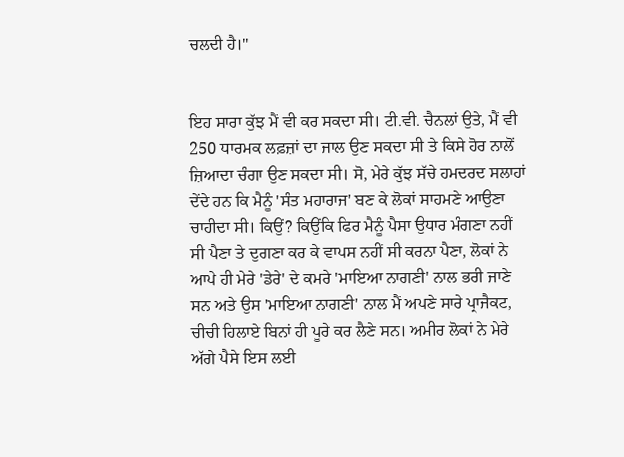ਚਲਦੀ ਹੈ।''


ਇਹ ਸਾਰਾ ਕੁੱਝ ਮੈਂ ਵੀ ਕਰ ਸਕਦਾ ਸੀ। ਟੀ.ਵੀ. ਚੈਨਲਾਂ ਉਤੇ, ਮੈਂ ਵੀ 250 ਧਾਰਮਕ ਲਫ਼ਜ਼ਾਂ ਦਾ ਜਾਲ ਉਣ ਸਕਦਾ ਸੀ ਤੇ ਕਿਸੇ ਹੋਰ ਨਾਲੋਂ ਜ਼ਿਆਦਾ ਚੰਗਾ ਉਣ ਸਕਦਾ ਸੀ। ਸੋ, ਮੇਰੇ ਕੁੱਝ ਸੱਚੇ ਹਮਦਰਦ ਸਲਾਹਾਂ ਦੇਂਦੇ ਹਨ ਕਿ ਮੈਨੂੰ 'ਸੰਤ ਮਹਾਰਾਜ' ਬਣ ਕੇ ਲੋਕਾਂ ਸਾਹਮਣੇ ਆਉਣਾ ਚਾਹੀਦਾ ਸੀ। ਕਿਉਂ? ਕਿਉਂਕਿ ਫਿਰ ਮੈਨੂੰ ਪੈਸਾ ਉਧਾਰ ਮੰਗਣਾ ਨਹੀਂ ਸੀ ਪੈਣਾ ਤੇ ਦੁਗਣਾ ਕਰ ਕੇ ਵਾਪਸ ਨਹੀਂ ਸੀ ਕਰਨਾ ਪੈਣਾ, ਲੋਕਾਂ ਨੇ ਆਪੇ ਹੀ ਮੇਰੇ 'ਡੇਰੇ' ਦੇ ਕਮਰੇ 'ਮਾਇਆ ਨਾਗਣੀ' ਨਾਲ ਭਰੀ ਜਾਣੇ ਸਨ ਅਤੇ ਉਸ 'ਮਾਇਆ ਨਾਗਣੀ' ਨਾਲ ਮੈਂ ਅਪਣੇ ਸਾਰੇ ਪ੍ਰਾਜੈਕਟ, ਚੀਚੀ ਹਿਲਾਏ ਬਿਨਾਂ ਹੀ ਪੂਰੇ ਕਰ ਲੈਣੇ ਸਨ। ਅਮੀਰ ਲੋਕਾਂ ਨੇ ਮੇਰੇ ਅੱਗੇ ਪੈਸੇ ਇਸ ਲਈ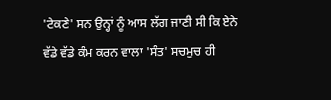'ਟੇਕਣੇ' ਸਨ ਉਨ੍ਹਾਂ ਨੂੰ ਆਸ ਲੱਗ ਜਾਣੀ ਸੀ ਕਿ ਏਨੇ ਵੱਡੇ ਵੱਡੇ ਕੰਮ ਕਰਨ ਵਾਲਾ 'ਸੰਤ' ਸਚਮੁਚ ਹੀ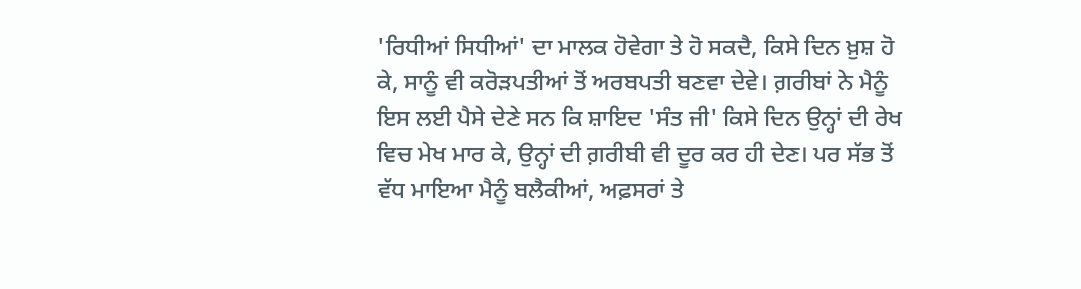'ਰਿਧੀਆਂ ਸਿਧੀਆਂ' ਦਾ ਮਾਲਕ ਹੋਵੇਗਾ ਤੇ ਹੋ ਸਕਦੈ, ਕਿਸੇ ਦਿਨ ਖ਼ੁਸ਼ ਹੋ ਕੇ, ਸਾਨੂੰ ਵੀ ਕਰੋੜਪਤੀਆਂ ਤੋਂ ਅਰਬਪਤੀ ਬਣਵਾ ਦੇਵੇ। ਗ਼ਰੀਬਾਂ ਨੇ ਮੈਨੂੰ ਇਸ ਲਈ ਪੈਸੇ ਦੇਣੇ ਸਨ ਕਿ ਸ਼ਾਇਦ 'ਸੰਤ ਜੀ' ਕਿਸੇ ਦਿਨ ਉਨ੍ਹਾਂ ਦੀ ਰੇਖ ਵਿਚ ਮੇਖ ਮਾਰ ਕੇ, ਉਨ੍ਹਾਂ ਦੀ ਗ਼ਰੀਬੀ ਵੀ ਦੂਰ ਕਰ ਹੀ ਦੇਣ। ਪਰ ਸੱਭ ਤੋਂ ਵੱਧ ਮਾਇਆ ਮੈਨੂੰ ਬਲੈਕੀਆਂ, ਅਫ਼ਸਰਾਂ ਤੇ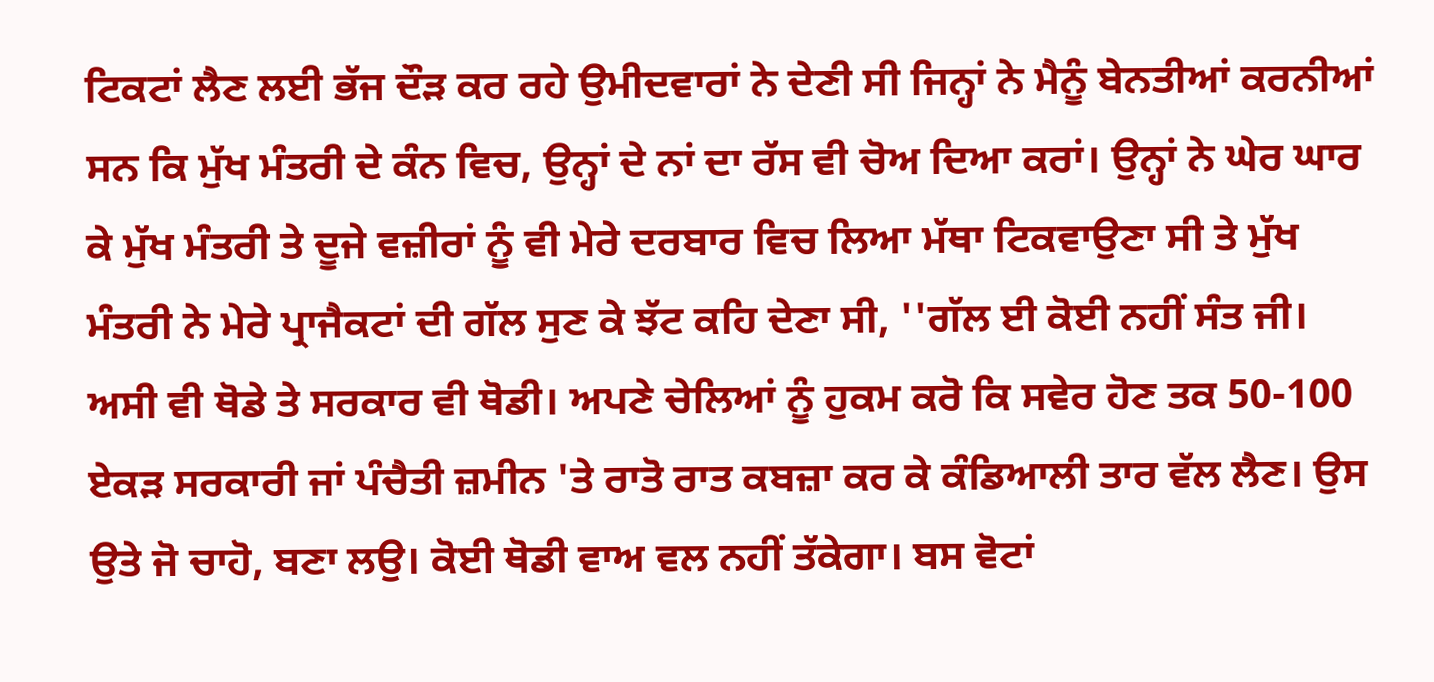ਟਿਕਟਾਂ ਲੈਣ ਲਈ ਭੱਜ ਦੌੜ ਕਰ ਰਹੇ ਉਮੀਦਵਾਰਾਂ ਨੇ ਦੇਣੀ ਸੀ ਜਿਨ੍ਹਾਂ ਨੇ ਮੈਨੂੰ ਬੇਨਤੀਆਂ ਕਰਨੀਆਂ ਸਨ ਕਿ ਮੁੱਖ ਮੰਤਰੀ ਦੇ ਕੰਨ ਵਿਚ, ਉਨ੍ਹਾਂ ਦੇ ਨਾਂ ਦਾ ਰੱਸ ਵੀ ਚੋਅ ਦਿਆ ਕਰਾਂ। ਉਨ੍ਹਾਂ ਨੇ ਘੇਰ ਘਾਰ ਕੇ ਮੁੱਖ ਮੰਤਰੀ ਤੇ ਦੂਜੇ ਵਜ਼ੀਰਾਂ ਨੂੰ ਵੀ ਮੇਰੇ ਦਰਬਾਰ ਵਿਚ ਲਿਆ ਮੱਥਾ ਟਿਕਵਾਉਣਾ ਸੀ ਤੇ ਮੁੱਖ ਮੰਤਰੀ ਨੇ ਮੇਰੇ ਪ੍ਰਾਜੈਕਟਾਂ ਦੀ ਗੱਲ ਸੁਣ ਕੇ ਝੱਟ ਕਹਿ ਦੇਣਾ ਸੀ, ''ਗੱਲ ਈ ਕੋਈ ਨਹੀਂ ਸੰਤ ਜੀ। ਅਸੀ ਵੀ ਥੋਡੇ ਤੇ ਸਰਕਾਰ ਵੀ ਥੋਡੀ। ਅਪਣੇ ਚੇਲਿਆਂ ਨੂੰ ਹੁਕਮ ਕਰੋ ਕਿ ਸਵੇਰ ਹੋਣ ਤਕ 50-100 ਏਕੜ ਸਰਕਾਰੀ ਜਾਂ ਪੰਚੈਤੀ ਜ਼ਮੀਨ 'ਤੇ ਰਾਤੋ ਰਾਤ ਕਬਜ਼ਾ ਕਰ ਕੇ ਕੰਡਿਆਲੀ ਤਾਰ ਵੱਲ ਲੈਣ। ਉਸ ਉਤੇ ਜੋ ਚਾਹੋ, ਬਣਾ ਲਉ। ਕੋਈ ਥੋਡੀ ਵਾਅ ਵਲ ਨਹੀਂ ਤੱਕੇਗਾ। ਬਸ ਵੋਟਾਂ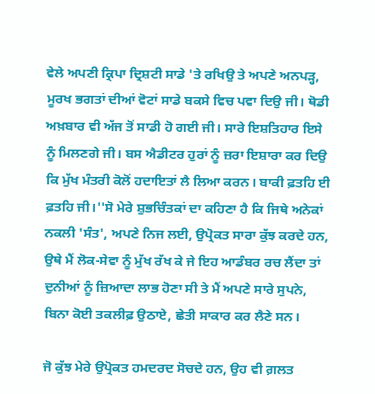ਵੇਲੇ ਅਪਣੀ ਕ੍ਰਿਪਾ ਦ੍ਰਿਸ਼ਟੀ ਸਾਡੇ 'ਤੇ ਰਖਿਉ ਤੇ ਅਪਣੇ ਅਨਪੜ੍ਹ, ਮੂਰਖ ਭਗਤਾਂ ਦੀਆਂ ਵੋਟਾਂ ਸਾਡੇ ਬਕਸੇ ਵਿਚ ਪਵਾ ਦਿਉ ਜੀ। ਥੋਡੀ ਅਖ਼ਬਾਰ ਵੀ ਅੱਜ ਤੋਂ ਸਾਡੀ ਹੋ ਗਈ ਜੀ। ਸਾਰੇ ਇਸ਼ਤਿਹਾਰ ਇਸੇ ਨੂੰ ਮਿਲਣਗੇ ਜੀ। ਬਸ ਐਡੀਟਰ ਹੁਰਾਂ ਨੂੰ ਜ਼ਰਾ ਇਸ਼ਾਰਾ ਕਰ ਦਿਉ ਕਿ ਮੁੱਖ ਮੰਤਰੀ ਕੋਲੋਂ ਹਦਾਇਤਾਂ ਲੈ ਲਿਆ ਕਰਨ। ਬਾਕੀ ਫ਼ਤਹਿ ਈ ਫ਼ਤਹਿ ਜੀ।''ਸੋ ਮੇਰੇ ਸ਼ੁਭਚਿੰਤਕਾਂ ਦਾ ਕਹਿਣਾ ਹੈ ਕਿ ਜਿਥੇ ਅਨੇਕਾਂ ਨਕਲੀ 'ਸੰਤ', ਅਪਣੇ ਨਿਜ ਲਈ, ਉਪ੍ਰੋਕਤ ਸਾਰਾ ਕੁੱਝ ਕਰਦੇ ਹਨ, ਉਥੇ ਮੈਂ ਲੋਕ-ਸੇਵਾ ਨੂੰ ਮੁੱਖ ਰੱਖ ਕੇ ਜੇ ਇਹ ਆਡੰਬਰ ਰਚ ਲੈਂਦਾ ਤਾਂ ਦੁਨੀਆਂ ਨੂੰ ਜ਼ਿਆਦਾ ਲਾਭ ਹੋਣਾ ਸੀ ਤੇ ਮੈਂ ਅਪਣੇ ਸਾਰੇ ਸੁਪਨੇ, ਬਿਨਾ ਕੋਈ ਤਕਲੀਫ਼ ਉਠਾਏ, ਛੇਤੀ ਸਾਕਾਰ ਕਰ ਲੈਣੇ ਸਨ।

ਜੋ ਕੁੱਝ ਮੇਰੇ ਉਪ੍ਰੋਕਤ ਹਮਦਰਦ ਸੋਚਦੇ ਹਨ, ਉਹ ਵੀ ਗ਼ਲਤ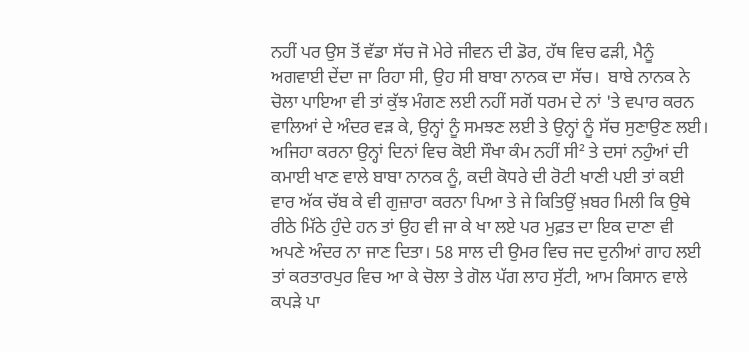ਨਹੀਂ ਪਰ ਉਸ ਤੋਂ ਵੱਡਾ ਸੱਚ ਜੋ ਮੇਰੇ ਜੀਵਨ ਦੀ ਡੋਰ, ਹੱਥ ਵਿਚ ਫੜੀ, ਮੈਨੂੰ ਅਗਵਾਈ ਦੇਂਦਾ ਜਾ ਰਿਹਾ ਸੀ, ਉਹ ਸੀ ਬਾਬਾ ਨਾਨਕ ਦਾ ਸੱਚ।  ਬਾਬੇ ਨਾਨਕ ਨੇ ਚੋਲਾ ਪਾਇਆ ਵੀ ਤਾਂ ਕੁੱਝ ਮੰਗਣ ਲਈ ਨਹੀਂ ਸਗੋਂ ਧਰਮ ਦੇ ਨਾਂ 'ਤੇ ਵਪਾਰ ਕਰਨ ਵਾਲਿਆਂ ਦੇ ਅੰਦਰ ਵੜ ਕੇ, ਉਨ੍ਹਾਂ ਨੂੰ ਸਮਝਣ ਲਈ ਤੇ ਉਨ੍ਹਾਂ ਨੂੰ ਸੱਚ ਸੁਣਾਉਣ ਲਈ। ਅਜਿਹਾ ਕਰਨਾ ਉਨ੍ਹਾਂ ਦਿਨਾਂ ਵਿਚ ਕੋਈ ਸੌਖਾ ਕੰਮ ਨਹੀਂ ਸੀ² ਤੇ ਦਸਾਂ ਨਹੁੰਆਂ ਦੀ ਕਮਾਈ ਖਾਣ ਵਾਲੇ ਬਾਬਾ ਨਾਨਕ ਨੂੰ, ਕਦੀ ਕੋਧਰੇ ਦੀ ਰੋਟੀ ਖਾਣੀ ਪਈ ਤਾਂ ਕਈ ਵਾਰ ਅੱਕ ਚੱਬ ਕੇ ਵੀ ਗੁਜ਼ਾਰਾ ਕਰਨਾ ਪਿਆ ਤੇ ਜੇ ਕਿਤਿਉਂ ਖ਼ਬਰ ਮਿਲੀ ਕਿ ਉਥੇ ਰੀਠੇ ਮਿੱਠੇ ਹੁੰਦੇ ਹਨ ਤਾਂ ਉਹ ਵੀ ਜਾ ਕੇ ਖਾ ਲਏ ਪਰ ਮੁਫ਼ਤ ਦਾ ਇਕ ਦਾਣਾ ਵੀ ਅਪਣੇ ਅੰਦਰ ਨਾ ਜਾਣ ਦਿਤਾ। 58 ਸਾਲ ਦੀ ਉਮਰ ਵਿਚ ਜਦ ਦੁਨੀਆਂ ਗਾਹ ਲਈ ਤਾਂ ਕਰਤਾਰਪੁਰ ਵਿਚ ਆ ਕੇ ਚੋਲਾ ਤੇ ਗੋਲ ਪੱਗ ਲਾਹ ਸੁੱਟੀ, ਆਮ ਕਿਸਾਨ ਵਾਲੇ ਕਪੜੇ ਪਾ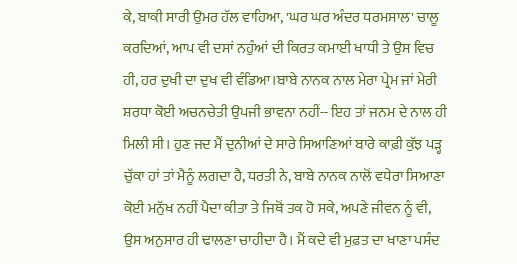ਕੇ, ਬਾਕੀ ਸਾਰੀ ਉਮਰ ਹੱਲ ਵਾਹਿਆ, 'ਘਰ ਘਰ ਅੰਦਰ ਧਰਮਸਾਲ' ਚਾਲੂ ਕਰਦਿਆਂ, ਆਪ ਵੀ ਦਸਾਂ ਨਹੁੰਆਂ ਦੀ ਕਿਰਤ ਕਮਾਈ ਖਾਧੀ ਤੇ ਉਸ ਵਿਚ ਹੀ, ਹਰ ਦੁਖੀ ਦਾ ਦੁਖ ਵੀ ਵੰਡਿਆ।ਬਾਬੇ ਨਾਨਕ ਨਾਲ ਮੇਰਾ ਪ੍ਰੇਮ ਜਾਂ ਮੇਰੀ ਸ਼ਰਧਾ ਕੋਈ ਅਚਨਚੇਤੀ ਉਪਜੀ ਭਾਵਨਾ ਨਹੀਂ-- ਇਹ ਤਾਂ ਜਨਮ ਦੇ ਨਾਲ ਹੀ ਮਿਲੀ ਸੀ। ਹੁਣ ਜਦ ਮੈਂ ਦੁਨੀਆਂ ਦੇ ਸਾਰੇ ਸਿਆਣਿਆਂ ਬਾਰੇ ਕਾਫ਼ੀ ਕੁੱਝ ਪੜ੍ਹ ਚੁੱਕਾ ਹਾਂ ਤਾਂ ਮੈਨੂੰ ਲਗਦਾ ਹੈ, ਧਰਤੀ ਨੇ, ਬਾਬੇ ਨਾਨਕ ਨਾਲੋਂ ਵਧੇਰਾ ਸਿਆਣਾ ਕੋਈ ਮਨੁੱਖ ਨਹੀਂ ਪੈਦਾ ਕੀਤਾ ਤੇ ਜਿਥੋਂ ਤਕ ਹੋ ਸਕੇ, ਅਪਣੇ ਜੀਵਨ ਨੂੰ ਵੀ, ਉਸ ਅਨੁਸਾਰ ਹੀ ਢਾਲਣਾ ਚਾਹੀਦਾ ਹੈ। ਮੈਂ ਕਦੇ ਵੀ ਮੁਫ਼ਤ ਦਾ ਖਾਣਾ ਪਸੰਦ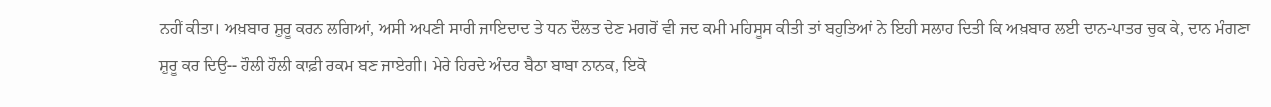ਨਹੀਂ ਕੀਤਾ। ਅਖ਼ਬਾਰ ਸ਼ੁਰੂ ਕਰਨ ਲਗਿਆਂ, ਅਸੀ ਅਪਣੀ ਸਾਰੀ ਜਾਇਦਾਦ ਤੇ ਧਨ ਦੌਲਤ ਦੇਣ ਮਗਰੋਂ ਵੀ ਜਦ ਕਮੀ ਮਹਿਸੂਸ ਕੀਤੀ ਤਾਂ ਬਹੁਤਿਆਂ ਨੇ ਇਹੀ ਸਲਾਹ ਦਿਤੀ ਕਿ ਅਖ਼ਬਾਰ ਲਈ ਦਾਨ-ਪਾਤਰ ਚੁਕ ਕੇ, ਦਾਨ ਮੰਗਣਾ ਸ਼ੁਰੂ ਕਰ ਦਿਉ-- ਹੌਲੀ ਹੌਲੀ ਕਾਫ਼ੀ ਰਕਮ ਬਣ ਜਾਏਗੀ। ਮੇਰੇ ਹਿਰਦੇ ਅੰਦਰ ਬੈਠਾ ਬਾਬਾ ਨਾਨਕ, ਇਕੋ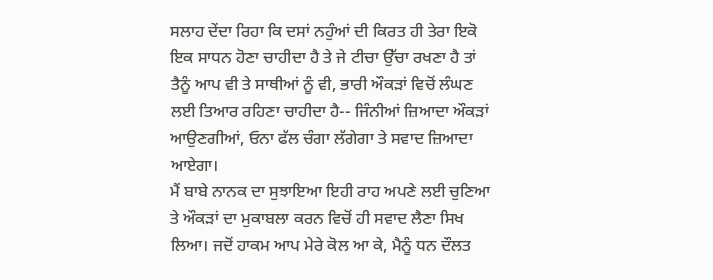ਸਲਾਹ ਦੇਂਦਾ ਰਿਹਾ ਕਿ ਦਸਾਂ ਨਹੁੰਆਂ ਦੀ ਕਿਰਤ ਹੀ ਤੇਰਾ ਇਕੋ ਇਕ ਸਾਧਨ ਹੋਣਾ ਚਾਹੀਦਾ ਹੈ ਤੇ ਜੇ ਟੀਚਾ ਉੱਚਾ ਰਖਣਾ ਹੈ ਤਾਂ ਤੈਨੂੰ ਆਪ ਵੀ ਤੇ ਸਾਥੀਆਂ ਨੂੰ ਵੀ, ਭਾਰੀ ਔਕੜਾਂ ਵਿਚੋਂ ਲੰਘਣ ਲਈ ਤਿਆਰ ਰਹਿਣਾ ਚਾਹੀਦਾ ਹੈ-- ਜਿੰਨੀਆਂ ਜ਼ਿਆਦਾ ਔਕੜਾਂ ਆਉਣਗੀਆਂ, ਓਨਾ ਫੱਲ ਚੰਗਾ ਲੱਗੇਗਾ ਤੇ ਸਵਾਦ ਜ਼ਿਆਦਾ ਆਏਗਾ।
ਮੈਂ ਬਾਬੇ ਨਾਨਕ ਦਾ ਸੁਝਾਇਆ ਇਹੀ ਰਾਹ ਅਪਣੇ ਲਈ ਚੁਣਿਆ ਤੇ ਔਕੜਾਂ ਦਾ ਮੁਕਾਬਲਾ ਕਰਨ ਵਿਚੋਂ ਹੀ ਸਵਾਦ ਲੈਣਾ ਸਿਖ ਲਿਆ। ਜਦੋਂ ਹਾਕਮ ਆਪ ਮੇਰੇ ਕੋਲ ਆ ਕੇ, ਮੈਨੂੰ ਧਨ ਦੌਲਤ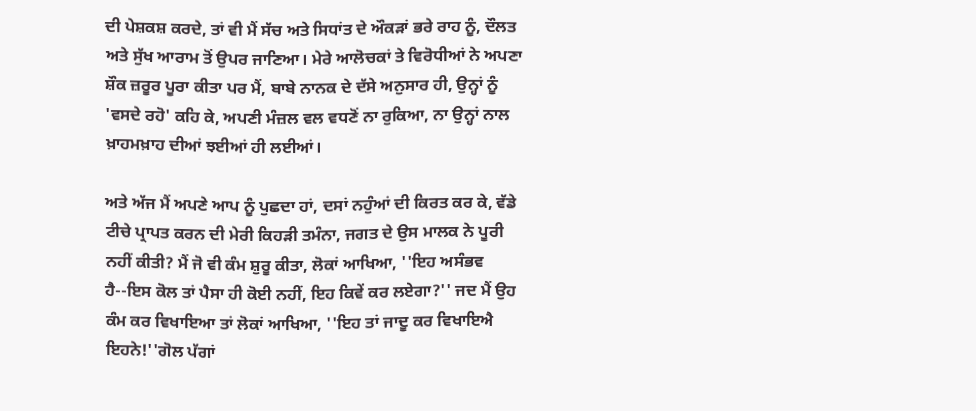ਦੀ ਪੇਸ਼ਕਸ਼ ਕਰਦੇ, ਤਾਂ ਵੀ ਮੈਂ ਸੱਚ ਅਤੇ ਸਿਧਾਂਤ ਦੇ ਔਕੜਾਂ ਭਰੇ ਰਾਹ ਨੂੰ, ਦੌਲਤ ਅਤੇ ਸੁੱਖ ਆਰਾਮ ਤੋਂ ਉਪਰ ਜਾਣਿਆ। ਮੇਰੇ ਆਲੋਚਕਾਂ ਤੇ ਵਿਰੋਧੀਆਂ ਨੇ ਅਪਣਾ ਸ਼ੌਕ ਜ਼ਰੂਰ ਪੂਰਾ ਕੀਤਾ ਪਰ ਮੈਂ, ਬਾਬੇ ਨਾਨਕ ਦੇ ਦੱਸੇ ਅਨੁਸਾਰ ਹੀ, ਉਨ੍ਹਾਂ ਨੂੰ 'ਵਸਦੇ ਰਹੋ' ਕਹਿ ਕੇ, ਅਪਣੀ ਮੰਜ਼ਲ ਵਲ ਵਧਣੋਂ ਨਾ ਰੁਕਿਆ, ਨਾ ਉਨ੍ਹਾਂ ਨਾਲ ਖ਼ਾਹਮਖ਼ਾਹ ਦੀਆਂ ਝਈਆਂ ਹੀ ਲਈਆਂ।

ਅਤੇ ਅੱਜ ਮੈਂ ਅਪਣੇ ਆਪ ਨੂੰ ਪੁਛਦਾ ਹਾਂ, ਦਸਾਂ ਨਹੁੰਆਂ ਦੀ ਕਿਰਤ ਕਰ ਕੇ, ਵੱਡੇ ਟੀਚੇ ਪ੍ਰਾਪਤ ਕਰਨ ਦੀ ਮੇਰੀ ਕਿਹੜੀ ਤਮੰਨਾ, ਜਗਤ ਦੇ ਉਸ ਮਾਲਕ ਨੇ ਪੂਰੀ ਨਹੀਂ ਕੀਤੀ? ਮੈਂ ਜੋ ਵੀ ਕੰਮ ਸ਼ੁਰੂ ਕੀਤਾ, ਲੋਕਾਂ ਆਖਿਆ, ''ਇਹ ਅਸੰਭਵ ਹੈ--ਇਸ ਕੋਲ ਤਾਂ ਪੈਸਾ ਹੀ ਕੋਈ ਨਹੀਂ, ਇਹ ਕਿਵੇਂ ਕਰ ਲਏਗਾ?'' ਜਦ ਮੈਂ ਉਹ ਕੰਮ ਕਰ ਵਿਖਾਇਆ ਤਾਂ ਲੋਕਾਂ ਆਖਿਆ, ''ਇਹ ਤਾਂ ਜਾਦੂ ਕਰ ਵਿਖਾਇਐ ਇਹਨੇ!''ਗੋਲ ਪੱਗਾਂ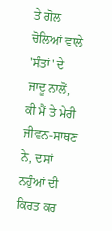ਤੇ ਗੋਲ ਚੋਲਿਆਂ ਵਾਲੇ 'ਸੰਤਾਂ' ਦੇ ਜਾਦੂ ਨਾਲੋਂ, ਕੀ ਮੈਂ ਤੇ ਮੇਰੀ ਜੀਵਨ-ਸਾਥਣ ਨੇ, ਦਸਾਂ ਨਹੁੰਆਂ ਦੀ ਕਿਰਤ ਕਰ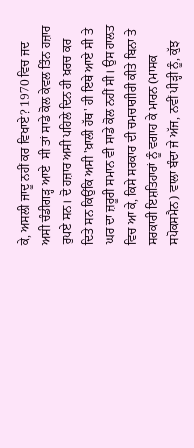ਕੇ, ਅਸਲੀ ਜਾਦੂ ਨਹੀਂ ਕਰ ਵਿਖਾਏ? 1970 ਵਿਚ ਜਦ ਅਸੀ ਚੰਡੀਗੜ੍ਹ ਆਏ  ਸੀ ਤਾਂ ਸਾਡੇ ਕੋਲ ਕੇਵਲ ਤਿੰਨ ਹਜ਼ਾਰ ਰੁਪਏ ਸਨ। ਦੋ ਹਜ਼ਾਰ ਅਸੀ ਪਹਿਲੇ ਦਿਨ ਹੀ ਖ਼ਰਚ ਕਰ ਦਿਤੇ ਸਨ ਕਿਉਂਕਿ ਅਸੀ 'ਖ਼ਾਲੀ ਹੱਥ' ਹੀ ਇਥੇ ਆਏ ਸੀ ਤੇ ਘਰ ਦਾ ਜ਼ਰੂਰੀ ਸਮਾਨ ਵੀ ਸਾਡੇ ਕੋਲ ਨਹੀਂ ਸੀ। ਉਸ ਹਾਲਤ ਵਿਚ ਆ ਕੇ, ਕਿਸੇ ਸਰਕਾਰ ਦੀ ਚਮਚਾਗੀਰੀ ਕੀਤੇ ਬਿਨਾ ਤੇ ਸਰਕਾਰੀ ਇਸ਼ਤਿਹਾਰਾਂ ਨੂੰ ਵਗਾਹ ਕੇ ਮਾਰਨ (ਮਾਸਕ ਸਪੋਕਸਮੈਨ) ਵਾਲਾ ਬੰਦਾ ਜੇ ਅੱਜ, ਨਵੀਂ ਪੀੜ੍ਹੀ ਨੂੰ, ਕੁੱਝ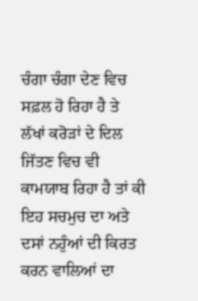ਚੰਗਾ ਚੰਗਾ ਦੇਣ ਵਿਚ ਸਫ਼ਲ ਹੋ ਰਿਹਾ ਹੈ ਤੇ ਲੱਖਾਂ ਕਰੋੜਾਂ ਦੇ ਦਿਲ ਜਿੱਤਣ ਵਿਚ ਵੀ ਕਾਮਯਾਬ ਰਿਹਾ ਹੈ ਤਾਂ ਕੀ ਇਹ ਸਚਮੁਚ ਦਾ ਅਤੇ ਦਸਾਂ ਨਹੁੰਆਂ ਦੀ ਕਿਰਤ ਕਰਨ ਵਾਲਿਆਂ ਦਾ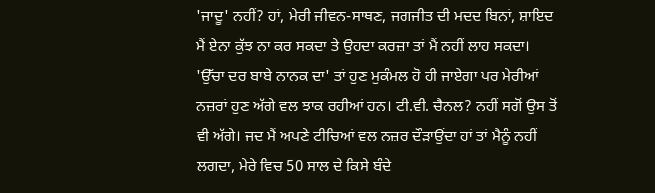'ਜਾਦੂ' ਨਹੀਂ? ਹਾਂ, ਮੇਰੀ ਜੀਵਨ-ਸਾਥਣ, ਜਗਜੀਤ ਦੀ ਮਦਦ ਬਿਨਾਂ, ਸ਼ਾਇਦ ਮੈਂ ਏਨਾ ਕੁੱਝ ਨਾ ਕਰ ਸਕਦਾ ਤੇ ਉਹਦਾ ਕਰਜ਼ਾ ਤਾਂ ਮੈਂ ਨਹੀਂ ਲਾਹ ਸਕਦਾ। 'ਉੱਚਾ ਦਰ ਬਾਬੇ ਨਾਨਕ ਦਾ' ਤਾਂ ਹੁਣ ਮੁਕੰਮਲ ਹੋ ਹੀ ਜਾਏਗਾ ਪਰ ਮੇਰੀਆਂ ਨਜ਼ਰਾਂ ਹੁਣ ਅੱਗੇ ਵਲ ਝਾਕ ਰਹੀਆਂ ਹਨ। ਟੀ.ਵੀ. ਚੈਨਲ? ਨਹੀਂ ਸਗੋਂ ਉਸ ਤੋਂ ਵੀ ਅੱਗੇ। ਜਦ ਮੈਂ ਅਪਣੇ ਟੀਚਿਆਂ ਵਲ ਨਜ਼ਰ ਦੌੜਾਉਂਦਾ ਹਾਂ ਤਾਂ ਮੈਨੂੰ ਨਹੀਂ ਲਗਦਾ, ਮੇਰੇ ਵਿਚ 50 ਸਾਲ ਦੇ ਕਿਸੇ ਬੰਦੇ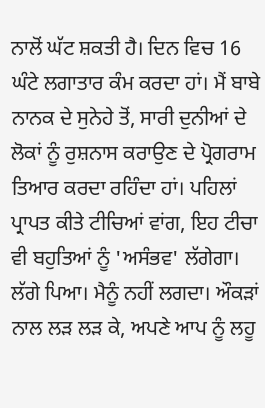ਨਾਲੋਂ ਘੱਟ ਸ਼ਕਤੀ ਹੈ। ਦਿਨ ਵਿਚ 16 ਘੰਟੇ ਲਗਾਤਾਰ ਕੰਮ ਕਰਦਾ ਹਾਂ। ਮੈਂ ਬਾਬੇ ਨਾਨਕ ਦੇ ਸੁਨੇਹੇ ਤੋਂ, ਸਾਰੀ ਦੁਨੀਆਂ ਦੇ ਲੋਕਾਂ ਨੂੰ ਰੁਸ਼ਨਾਸ ਕਰਾਉਣ ਦੇ ਪ੍ਰੋਗਰਾਮ ਤਿਆਰ ਕਰਦਾ ਰਹਿੰਦਾ ਹਾਂ। ਪਹਿਲਾਂ ਪ੍ਰਾਪਤ ਕੀਤੇ ਟੀਚਿਆਂ ਵਾਂਗ, ਇਹ ਟੀਚਾ ਵੀ ਬਹੁਤਿਆਂ ਨੂੰ 'ਅਸੰਭਵ' ਲੱਗੇਗਾ। ਲੱਗੇ ਪਿਆ। ਮੈਨੂੰ ਨਹੀਂ ਲਗਦਾ। ਔਕੜਾਂ ਨਾਲ ਲੜ ਲੜ ਕੇ, ਅਪਣੇ ਆਪ ਨੂੰ ਲਹੂ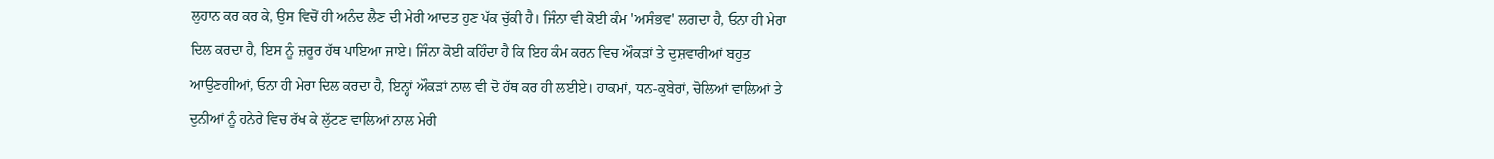ਲੁਹਾਨ ਕਰ ਕਰ ਕੇ, ਉਸ ਵਿਚੋਂ ਹੀ ਅਨੰਦ ਲੈਣ ਦੀ ਮੇਰੀ ਆਦਤ ਹੁਣ ਪੱਕ ਚੁੱਕੀ ਹੈ। ਜਿੰਨਾ ਵੀ ਕੋਈ ਕੰਮ 'ਅਸੰਭਵ' ਲਗਦਾ ਹੈ, ਓਨਾ ਹੀ ਮੇਰਾ ਦਿਲ ਕਰਦਾ ਹੈ, ਇਸ ਨੂੰ ਜ਼ਰੂਰ ਹੱਥ ਪਾਇਆ ਜਾਏ। ਜਿੰਨਾ ਕੋਈ ਕਹਿੰਦਾ ਹੈ ਕਿ ਇਹ ਕੰਮ ਕਰਨ ਵਿਚ ਔਕੜਾਂ ਤੇ ਦੁਸ਼ਵਾਰੀਆਂ ਬਹੁਤ ਆਉਣਗੀਆਂ, ਓਨਾ ਹੀ ਮੇਰਾ ਦਿਲ ਕਰਦਾ ਹੈ, ਇਨ੍ਹਾਂ ਔਕੜਾਂ ਨਾਲ ਵੀ ਦੋ ਹੱਥ ਕਰ ਹੀ ਲਈਏ। ਹਾਕਮਾਂ, ਧਨ-ਕੁਬੇਰਾਂ, ਚੋਲਿਆਂ ਵਾਲਿਆਂ ਤੇ ਦੁਨੀਆਂ ਨੂੰ ਹਨੇਰੇ ਵਿਚ ਰੱਖ ਕੇ ਲੁੱਟਣ ਵਾਲਿਆਂ ਨਾਲ ਮੇਰੀ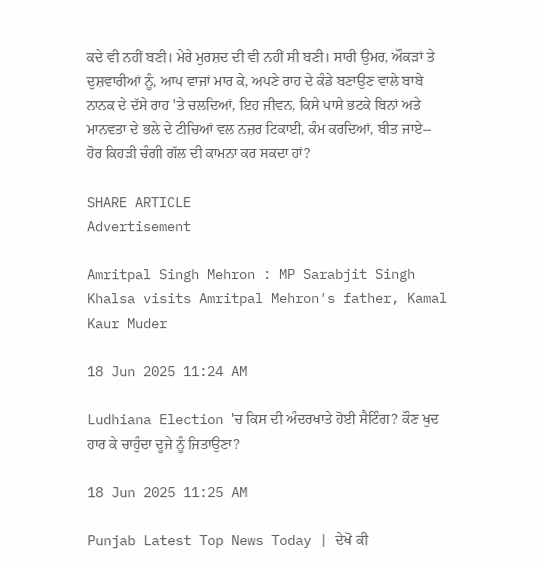ਕਦੇ ਵੀ ਨਹੀਂ ਬਣੀ। ਮੇਰੇ ਮੁਰਸ਼ਦ ਦੀ ਵੀ ਨਹੀਂ ਸੀ ਬਣੀ। ਸਾਰੀ ਉਮਰ, ਔਕੜਾਂ ਤੇ ਦੁਸ਼ਵਾਰੀਆਂ ਨੂੰ, ਆਪ ਵਾਜਾਂ ਮਾਰ ਕੇ, ਅਪਣੇ ਰਾਹ ਦੇ ਕੰਡੇ ਬਣਾਉਣ ਵਾਲੇ ਬਾਬੇ ਨਾਨਕ ਦੇ ਦੱਸੇ ਰਾਹ 'ਤੇ ਚਲਦਿਆਂ, ਇਹ ਜੀਵਨ, ਕਿਸੇ ਪਾਸੇ ਭਟਕੇ ਬਿਨਾਂ ਅਤੇ ਮਾਨਵਤਾ ਦੇ ਭਲੇ ਦੇ ਟੀਚਿਆਂ ਵਲ ਨਜ਼ਰ ਟਿਕਾਈ, ਕੰਮ ਕਰਦਿਆਂ, ਬੀਤ ਜਾਏ-- ਹੋਰ ਕਿਹੜੀ ਚੰਗੀ ਗੱਲ ਦੀ ਕਾਮਨਾ ਕਰ ਸਕਦਾ ਹਾਂ?

SHARE ARTICLE
Advertisement

Amritpal Singh Mehron : MP Sarabjit Singh Khalsa visits Amritpal Mehron's father, Kamal Kaur Muder

18 Jun 2025 11:24 AM

Ludhiana Election 'ਚ ਕਿਸ ਦੀ ਅੰਦਰਖਾਤੇ ਹੋਈ ਸੈਟਿੰਗ? ਕੌਣ ਖੁਦ ਹਾਰ ਕੇ ਚਾਹੁੰਦਾ ਦੂਜੇ ਨੂੰ ਜਿਤਾਉਣਾ?

18 Jun 2025 11:25 AM

Punjab Latest Top News Today | ਦੇਖੋ ਕੀ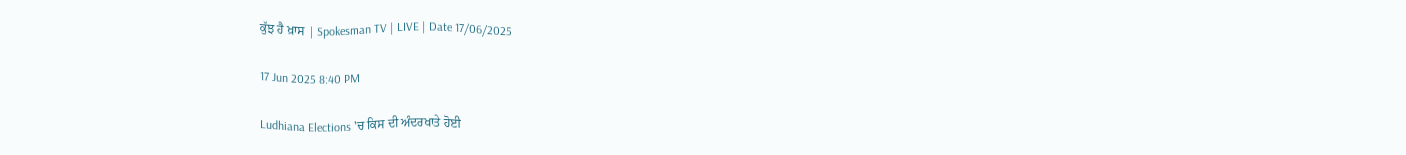ਕੁੱਝ ਹੈ ਖ਼ਾਸ | Spokesman TV | LIVE | Date 17/06/2025

17 Jun 2025 8:40 PM

Ludhiana Elections 'ਚ ਕਿਸ ਦੀ ਅੰਦਰਖਾਤੇ ਹੋਈ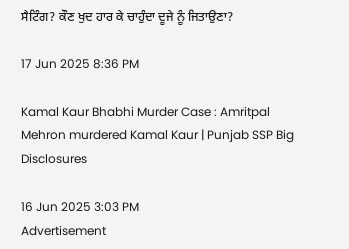ਸੈਟਿੰਗ? ਕੌਣ ਖੁਦ ਹਾਰ ਕੇ ਚਾਹੁੰਦਾ ਦੂਜੇ ਨੂੰ ਜਿਤਾਉਣਾ?

17 Jun 2025 8:36 PM

Kamal Kaur Bhabhi Murder Case : Amritpal Mehron murdered Kamal Kaur | Punjab SSP Big Disclosures

16 Jun 2025 3:03 PM
Advertisement